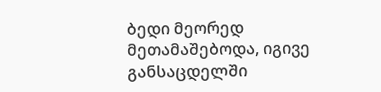ბედი მეორედ მეთამაშებოდა, იგივე განსაცდელში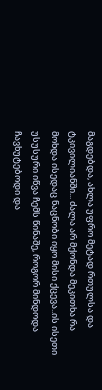მაგდებდა, ახლა უფრო მეტად რთულსა და ტკივილიანში... ძალა არ მქონდა მეკითხა რა მოხდა ისედაც ნაცნობი იყო მისი ქცევა..ის ისეთი უსუსური იწვა ჩემს წინაშე, როგორ მინდოდა ჩავხუტებოდი და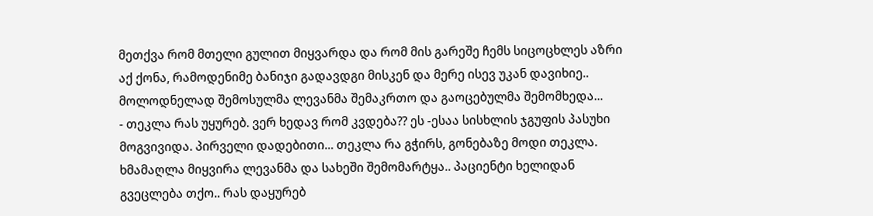მეთქვა რომ მთელი გულით მიყვარდა და რომ მის გარეშე ჩემს სიცოცხლეს აზრი აქ ქონა, რამოდენიმე ბანიჯი გადავდგი მისკენ და მერე ისევ უკან დავიხიე.. მოლოდნელად შემოსულმა ლევანმა შემაკრთო და გაოცებულმა შემომხედა...
- თეკლა რას უყურებ. ვერ ხედავ რომ კვდება?? ეს -ესაა სისხლის ჯგუფის პასუხი მოგვივიდა. პირველი დადებითი... თეკლა რა გჭირს, გონებაზე მოდი თეკლა. ხმამაღლა მიყვირა ლევანმა და სახეში შემომარტყა.. პაციენტი ხელიდან გვეცლება თქო.. რას დაყურებ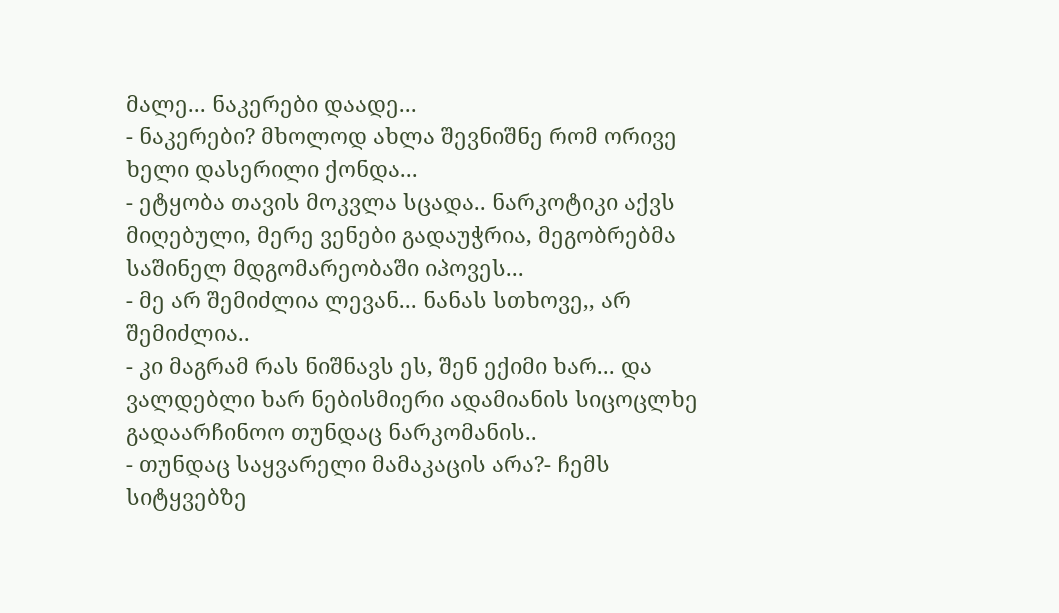მალე... ნაკერები დაადე...
- ნაკერები? მხოლოდ ახლა შევნიშნე რომ ორივე ხელი დასერილი ქონდა...
- ეტყობა თავის მოკვლა სცადა.. ნარკოტიკი აქვს მიღებული, მერე ვენები გადაუჭრია, მეგობრებმა საშინელ მდგომარეობაში იპოვეს...
- მე არ შემიძლია ლევან... ნანას სთხოვე,, არ შემიძლია..
- კი მაგრამ რას ნიშნავს ეს, შენ ექიმი ხარ... და ვალდებლი ხარ ნებისმიერი ადამიანის სიცოცლხე გადაარჩინოო თუნდაც ნარკომანის..
- თუნდაც საყვარელი მამაკაცის არა?- ჩემს სიტყვებზე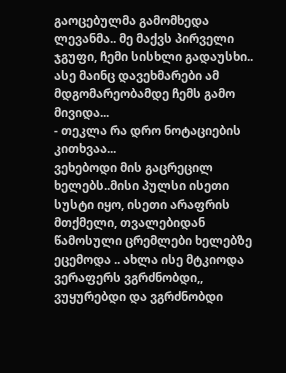გაოცებულმა გამომხედა ლევანმა.. მე მაქვს პირველი ჯგუფი, ჩემი სისხლი გადაუსხი.. ასე მაინც დავეხმარები ამ მდგომარეობამდე ჩემს გამო მივიდა...
- თეკლა რა დრო ნოტაციების კითხვაა...
ვეხებოდი მის გაცრეცილ ხელებს..მისი პულსი ისეთი სუსტი იყო, ისეთი არაფრის მთქმელი, თვალებიდან წამოსული ცრემლები ხელებზე ეცემოდა .. ახლა ისე მტკიოდა ვერაფერს ვგრძნობდი,, ვუყურებდი და ვგრძნობდი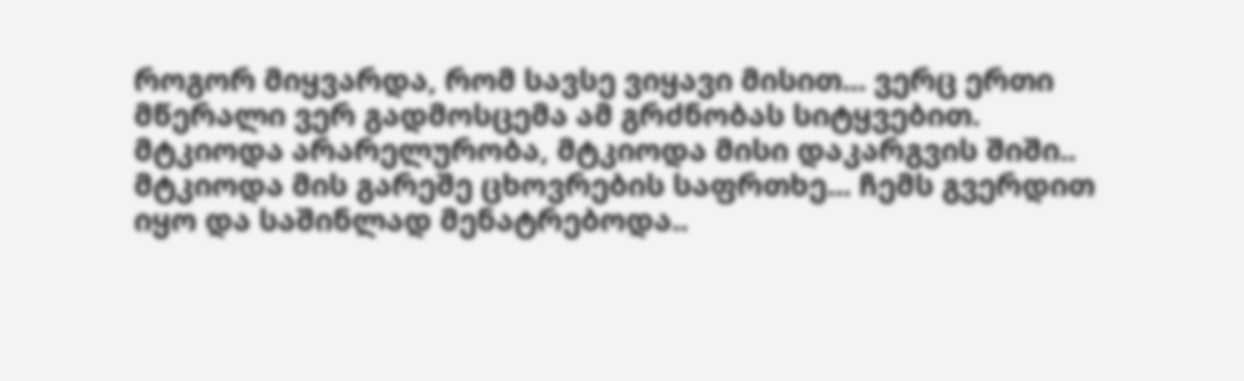როგორ მიყვარდა, რომ სავსე ვიყავი მისით... ვერც ერთი მწერალი ვერ გადმოსცემა ამ გრძნობას სიტყვებით. მტკიოდა არარელურობა, მტკიოდა მისი დაკარგვის შიში.. მტკიოდა მის გარეშე ცხოვრების საფრთხე... ჩემს გვერდით იყო და საშინლად მენატრებოდა..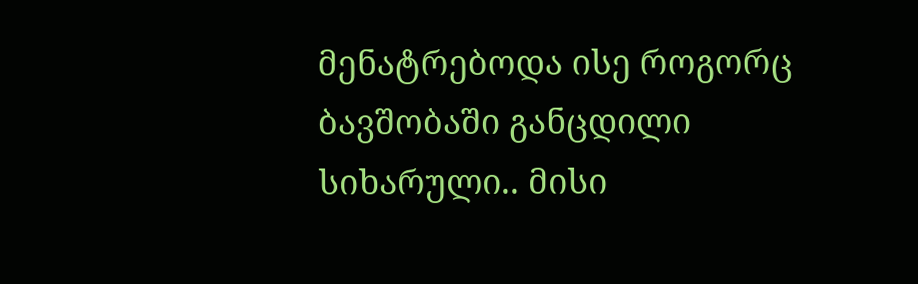მენატრებოდა ისე როგორც ბავშობაში განცდილი სიხარული.. მისი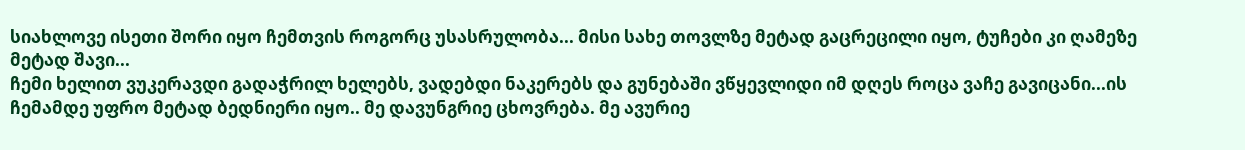სიახლოვე ისეთი შორი იყო ჩემთვის როგორც უსასრულობა... მისი სახე თოვლზე მეტად გაცრეცილი იყო, ტუჩები კი ღამეზე მეტად შავი...
ჩემი ხელით ვუკერავდი გადაჭრილ ხელებს, ვადებდი ნაკერებს და გუნებაში ვწყევლიდი იმ დღეს როცა ვაჩე გავიცანი...ის ჩემამდე უფრო მეტად ბედნიერი იყო.. მე დავუნგრიე ცხოვრება. მე ავურიე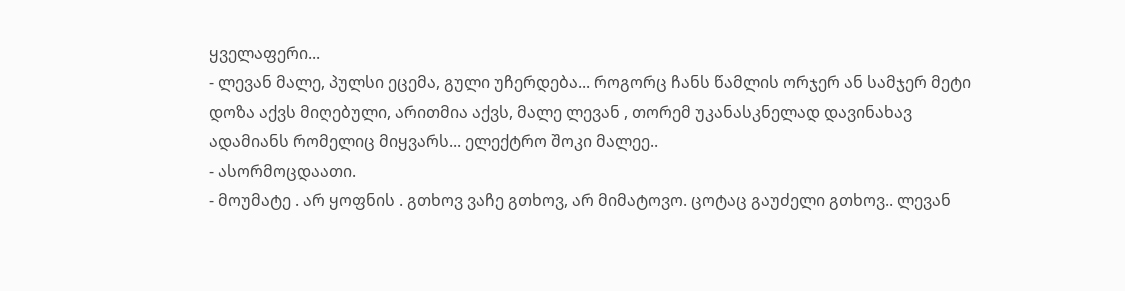ყველაფერი...
- ლევან მალე, პულსი ეცემა, გული უჩერდება... როგორც ჩანს წამლის ორჯერ ან სამჯერ მეტი დოზა აქვს მიღებული, არითმია აქვს, მალე ლევან , თორემ უკანასკნელად დავინახავ ადამიანს რომელიც მიყვარს... ელექტრო შოკი მალეე..
- ასორმოცდაათი.
- მოუმატე . არ ყოფნის . გთხოვ ვაჩე გთხოვ, არ მიმატოვო. ცოტაც გაუძელი გთხოვ.. ლევან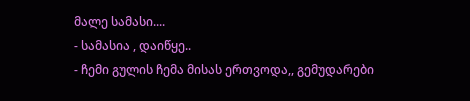მალე სამასი....
- სამასია , დაიწყე..
- ჩემი გულის ჩემა მისას ერთვოდა,, გემუდარები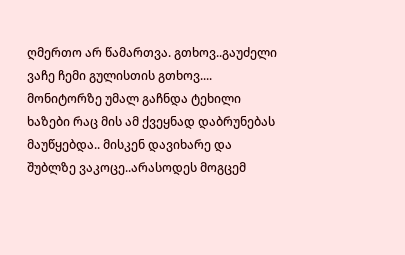ღმერთო არ წამართვა. გთხოვ..გაუძელი ვაჩე ჩემი გულისთის გთხოვ.... მონიტორზე უმალ გაჩნდა ტეხილი ხაზები რაც მის ამ ქვეყნად დაბრუნებას მაუწყებდა.. მისკენ დავიხარე და შუბლზე ვაკოცე..არასოდეს მოგცემ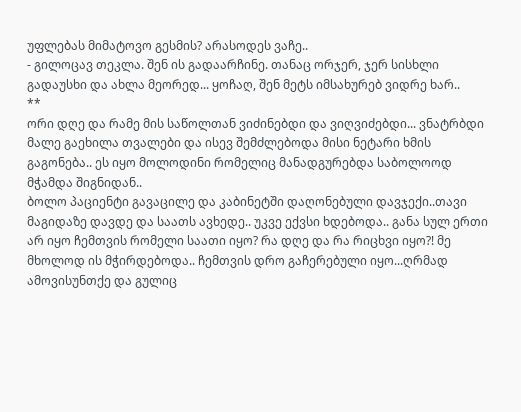უფლებას მიმატოვო გესმის? არასოდეს ვაჩე..
- გილოცავ თეკლა. შენ ის გადაარჩინე. თანაც ორჯერ, ჯერ სისხლი გადაუსხი და ახლა მეორედ... ყოჩაღ, შენ მეტს იმსახურებ ვიდრე ხარ..
**
ორი დღე და რამე მის საწოლთან ვიძინებდი და ვიღვიძებდი... ვნატრბდი მალე გაეხილა თვალები და ისევ შემძლებოდა მისი ნეტარი ხმის გაგონება.. ეს იყო მოლოდინი რომელიც მანადგურებდა საბოლოოდ მჭამდა შიგნიდან..
ბოლო პაციენტი გავაცილე და კაბინეტში დაღონებული დავჯექი..თავი მაგიდაზე დავდე და საათს ავხედე.. უკვე ექვსი ხდებოდა.. განა სულ ერთი არ იყო ჩემთვის რომელი საათი იყო? რა დღე და რა რიცხვი იყო?! მე მხოლოდ ის მჭირდებოდა.. ჩემთვის დრო გაჩერებული იყო...ღრმად ამოვისუნთქე და გულიც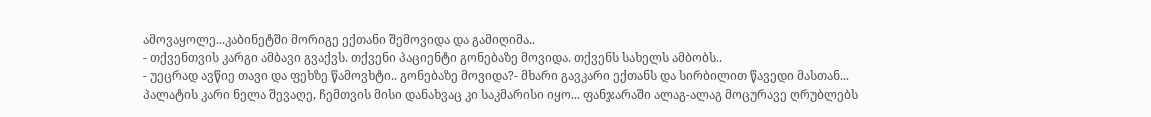ამოვაყოლე...კაბინეტში მორიგე ექთანი შემოვიდა და გამიღიმა..
- თქვენთვის კარგი ამბავი გვაქვს. თქვენი პაციენტი გონებაზე მოვიდა. თქვენს სახელს ამბობს..
- უეცრად ავწიე თავი და ფეხზე წამოვხტი.. გონებაზე მოვიდა?- მხარი გავკარი ექთანს და სირბილით წავედი მასთან...
პალატის კარი ნელა შევაღე, ჩემთვის მისი დანახვაც კი საკმარისი იყო... ფანჯარაში ალაგ-ალაგ მოცურავე ღრუბლებს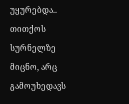უყურებდა.. თითქოს სურნელზე მიცნო, არც გამოუხედავს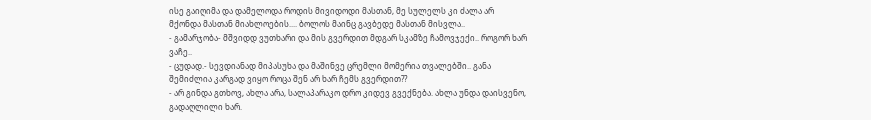ისე გაიღიმა და დამელოდა როდის მივიდოდი მასთან, მე სულელს კი ძალა არ მქონდა მასთან მიახლოების.... ბოლოს მაინც გავბედე მასთან მისვლა..
- გამარჯობა- მშვიდდ ვუთხარი და მის გვერდით მდგარ სკამზე ჩამოვჯექი.. როგორ ხარ ვაჩე..
- ცუდად.- სევდიანად მიპასუხა და მაშინვე ცრემლი მომერია თვალებში.. განა შემიძლია კარგად ვიყო როცა შენ არ ხარ ჩემს გვერდით??
- არ გინდა გთხოვ, ახლა არა, სალაპარაკო დრო კიდევ გვექნება. ახლა უნდა დაისვენო, გადაღლილი ხარ.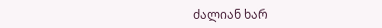ძალიან ხარ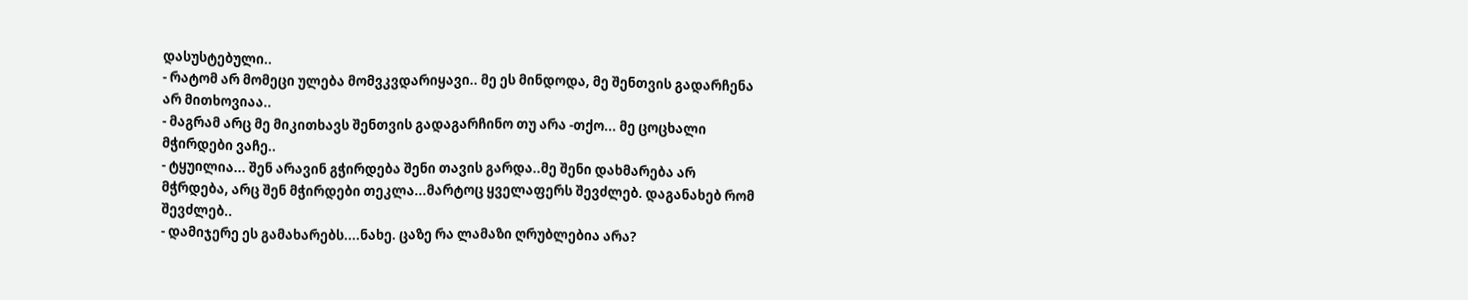დასუსტებული..
- რატომ არ მომეცი ულება მომვკვდარიყავი.. მე ეს მინდოდა, მე შენთვის გადარჩენა არ მითხოვიაა..
- მაგრამ არც მე მიკითხავს შენთვის გადაგარჩინო თუ არა -თქო... მე ცოცხალი მჭირდები ვაჩე..
- ტყუილია... შენ არავინ გჭირდება შენი თავის გარდა..მე შენი დახმარება არ მჭრდება, არც შენ მჭირდები თეკლა...მარტოც ყველაფერს შევძლებ. დაგანახებ რომ შევძლებ..
- დამიჯერე ეს გამახარებს....ნახე. ცაზე რა ლამაზი ღრუბლებია არა?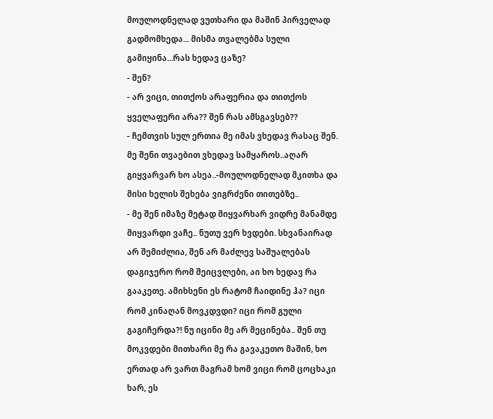მოულოდნელად ვუთხარი და მაშინ პირველად გადმომხედა... მისმა თვალებმა სული გამიყინა...რას ხედავ ცაზე?
- შენ?
- არ ვიცი, თითქოს არაფერია და თითქოს ყველაფერი არა?? შენ რას ამსგავსებ??
- ჩემთვის სულ ერთია მე იმას ვხედავ რასაც შენ. მე შენი თვაებით ვხედავ სამყაროს..აღარ გიყვარვარ ხო ასეა..-მოულოდნელად მკითხა და მისი ხელის შეხება ვიგრძენი თითებზე..
- მე შენ იმაზე მეტად მიყვარხარ ვიდრე მანამდე მიყვარდი ვაჩე.. ნუთუ ვერ ხვდები. სხვანაირად არ შემიძლია, შენ არ მაძლევ საშუალებას დაგიჯერო რომ შეიცვლები, აი ხო ხედავ რა გააკეთე. ამიხსენი ეს რატომ ჩაიდინე ჰა? იცი რომ კინაღან მოვკდვდი? იცი რომ გული გაგიჩერდა?! ნუ იცინი მე არ მეცინება.. შენ თუ მოკვდები მითხარი მე რა გავაკეთო მაშინ, ხო ერთად არ ვართ მაგრამ ხომ ვიცი რომ ცოცხაკი ხარ, ეს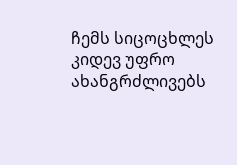ჩემს სიცოცხლეს კიდევ უფრო ახანგრძლივებს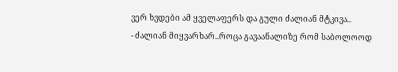ვერ ხვდები ამ ყველაფერს და გული ძალიან მტკივა..
- ძალიან მიყვარხარ..როცა გავაანალიზე რომ საბოლოოდ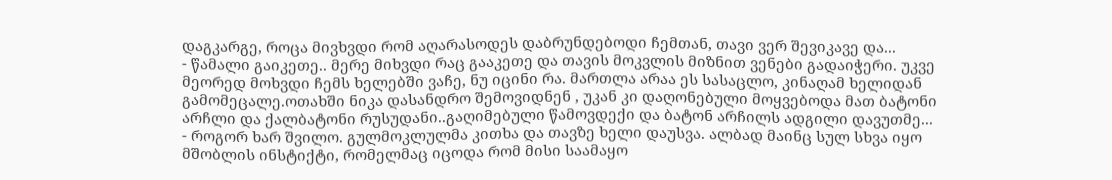დაგკარგე, როცა მივხვდი რომ აღარასოდეს დაბრუნდებოდი ჩემთან, თავი ვერ შევიკავე და...
- წამალი გაიკეთე.. მერე მიხვდი რაც გააკეთე და თავის მოკვლის მიზნით ვენები გადაიჭერი. უკვე მეორედ მოხვდი ჩემს ხელებში ვაჩე, ნუ იცინი რა. მართლა არაა ეს სასაცლო, კინაღამ ხელიდან გამომეცალე.ოთახში ნიკა დასანდრო შემოვიდნენ , უკან კი დაღონებული მოყვებოდა მათ ბატონი არჩლი და ქალბატონი რუსუდანი..გაღიმებული წამოვდექი და ბატონ არჩილს ადგილი დავუთმე...
- როგორ ხარ შვილო. გულმოკლულმა კითხა და თავზე ხელი დაუსვა. ალბად მაინც სულ სხვა იყო მშობლის ინსტიქტი, რომელმაც იცოდა რომ მისი საამაყო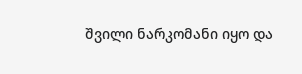შვილი ნარკომანი იყო და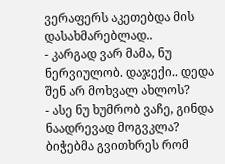ვერაფერს აკეთებდა მის დასახმარებლად..
- კარგად ვარ მამა, ნუ ნერვიულობ. დაჯექი.. დედა შენ არ მოხვალ ახლოს?
- ასე ნუ ხუმრობ ვაჩე, გინდა ნაადრევად მოგვკლა? ბიჭებმა გვითხრეს რომ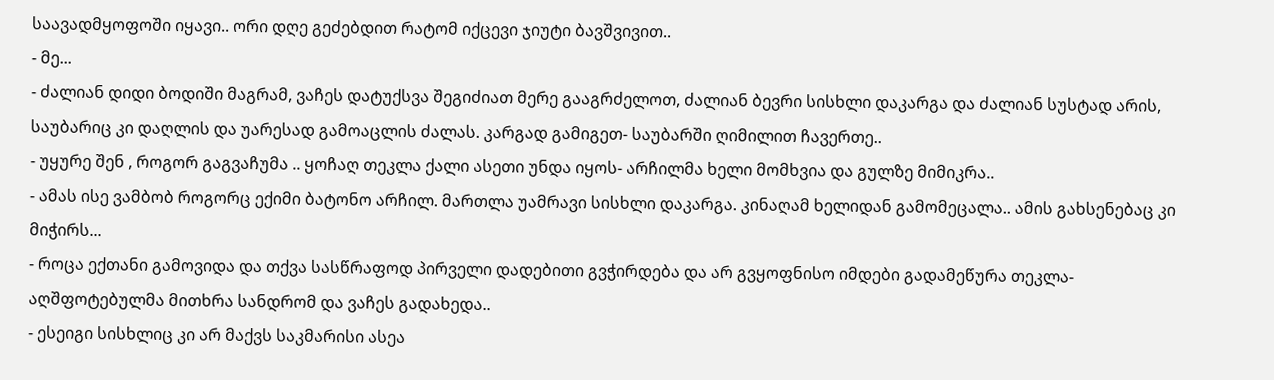საავადმყოფოში იყავი.. ორი დღე გეძებდით რატომ იქცევი ჯიუტი ბავშვივით..
- მე...
- ძალიან დიდი ბოდიში მაგრამ, ვაჩეს დატუქსვა შეგიძიათ მერე გააგრძელოთ, ძალიან ბევრი სისხლი დაკარგა და ძალიან სუსტად არის, საუბარიც კი დაღლის და უარესად გამოაცლის ძალას. კარგად გამიგეთ- საუბარში ღიმილით ჩავერთე..
- უყურე შენ , როგორ გაგვაჩუმა .. ყოჩაღ თეკლა ქალი ასეთი უნდა იყოს- არჩილმა ხელი მომხვია და გულზე მიმიკრა..
- ამას ისე ვამბობ როგორც ექიმი ბატონო არჩილ. მართლა უამრავი სისხლი დაკარგა. კინაღამ ხელიდან გამომეცალა.. ამის გახსენებაც კი მიჭირს...
- როცა ექთანი გამოვიდა და თქვა სასწრაფოდ პირველი დადებითი გვჭირდება და არ გვყოფნისო იმდები გადამეწურა თეკლა- აღშფოტებულმა მითხრა სანდრომ და ვაჩეს გადახედა..
- ესეიგი სისხლიც კი არ მაქვს საკმარისი ასეა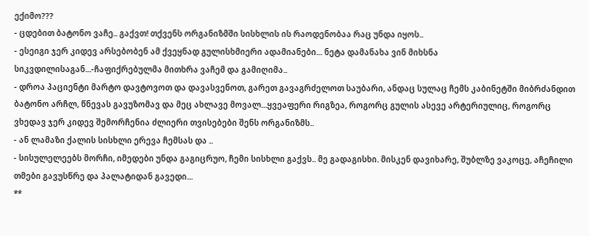ექიმო???
- ცდებით ბატონო ვაჩე.. გაქვთ! თქვენს ორგანიზმში სისხლის ის რაოდენობაა რაც უნდა იყოს..
- ესეიგი ჯერ კიდევ არსებობენ ამ ქვეყნად გულისხმიერი ადამიანები... ნეტა დამანახა ვინ მიხსნა სიკვდილისაგან...-ჩაფიქრებულმა მითხრა ვაჩემ და გამიღიმა..
- დროა პაციენტი მარტო დავტოვოთ და დავასვენოთ, გარეთ გავაგრძელოთ საუბარი, ანდაც სულაც ჩემს კაბინეტში მიბრძანდით ბატონო არჩლ, წნევას გავუზომავ და მეც ახლავე მოვალ...ყვეაფერი რიგზეა, როგორც გულის ასევე არტერიულიც, როგორც ვხედავ ჯერ კიდევ შემორჩენია ძლიერი თვისებები შენს ორგანიზმს..
- ან ლამაზი ქალის სისხლი ერევა ჩემსას და ..
- სისულელეებს მორჩი, იმედები უნდა გაგიცრუო, ჩემი სისხლი გაქვს.. მე გადაგისხი. მისკენ დავიხარე, შუბლზე ვაკოცე, აჩეჩილი თმები გავუსწრე და პალატიდან გავედი...
**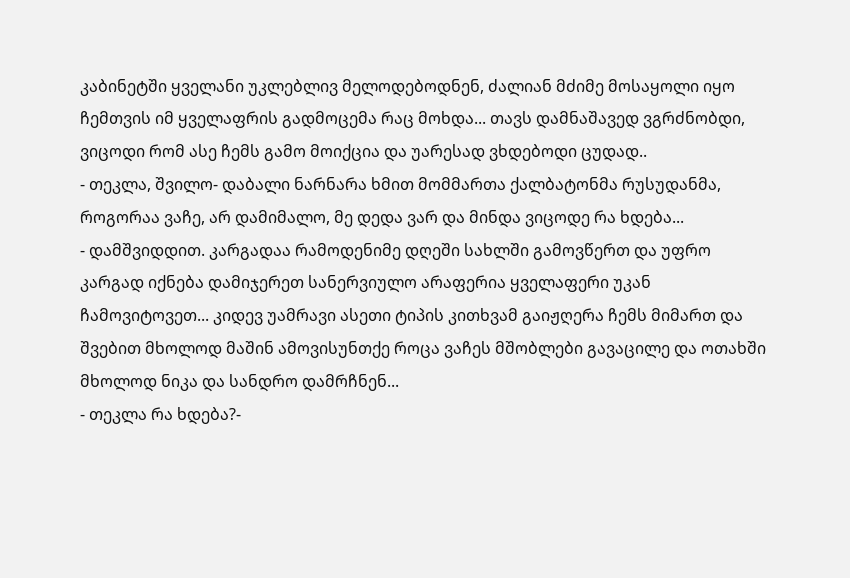კაბინეტში ყველანი უკლებლივ მელოდებოდნენ, ძალიან მძიმე მოსაყოლი იყო ჩემთვის იმ ყველაფრის გადმოცემა რაც მოხდა... თავს დამნაშავედ ვგრძნობდი, ვიცოდი რომ ასე ჩემს გამო მოიქცია და უარესად ვხდებოდი ცუდად..
- თეკლა, შვილო- დაბალი ნარნარა ხმით მომმართა ქალბატონმა რუსუდანმა, როგორაა ვაჩე, არ დამიმალო, მე დედა ვარ და მინდა ვიცოდე რა ხდება...
- დამშვიდდით. კარგადაა რამოდენიმე დღეში სახლში გამოვწერთ და უფრო კარგად იქნება დამიჯერეთ სანერვიულო არაფერია ყველაფერი უკან ჩამოვიტოვეთ... კიდევ უამრავი ასეთი ტიპის კითხვამ გაიჟღერა ჩემს მიმართ და შვებით მხოლოდ მაშინ ამოვისუნთქე როცა ვაჩეს მშობლები გავაცილე და ოთახში მხოლოდ ნიკა და სანდრო დამრჩნენ...
- თეკლა რა ხდება?-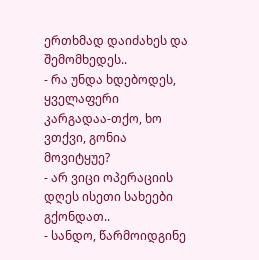ერთხმად დაიძახეს და შემომხედეს..
- რა უნდა ხდებოდეს, ყველაფერი კარგადაა-თქო, ხო ვთქვი, გონია მოვიტყუე?
- არ ვიცი ოპერაციის დღეს ისეთი სახეები გქონდათ..
- სანდო, წარმოიდგინე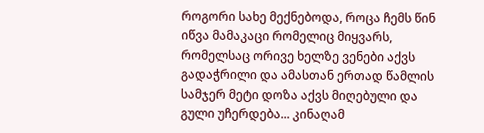როგორი სახე მექნებოდა, როცა ჩემს წინ იწვა მამაკაცი რომელიც მიყვარს, რომელსაც ორივე ხელზე ვენები აქვს გადაჭრილი და ამასთან ერთად წამლის სამჯერ მეტი დოზა აქვს მიღებული და გული უჩერდება... კინაღამ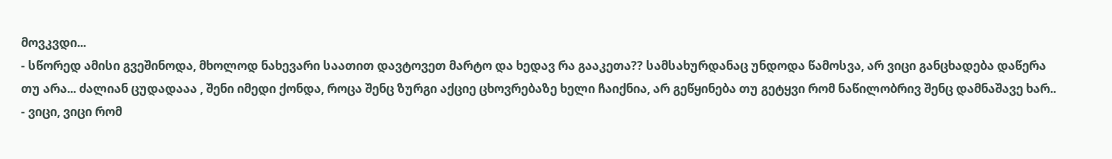მოვკვდი...
- სწორედ ამისი გვეშინოდა, მხოლოდ ნახევარი საათით დავტოვეთ მარტო და ხედავ რა გააკეთა?? სამსახურდანაც უნდოდა წამოსვა, არ ვიცი განცხადება დაწერა თუ არა... ძალიან ცუდადააა , შენი იმედი ქონდა, როცა შენც ზურგი აქციე ცხოვრებაზე ხელი ჩაიქნია, არ გეწყინება თუ გეტყვი რომ ნაწილობრივ შენც დამნაშავე ხარ..
- ვიცი, ვიცი რომ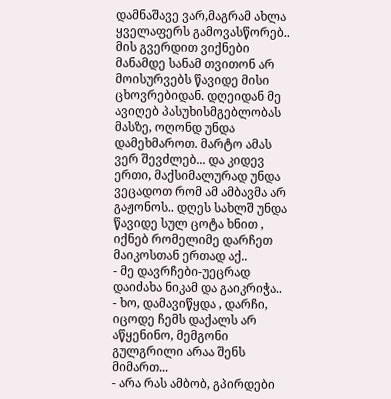დამნაშავე ვარ,მაგრამ ახლა ყველაფერს გამოვასწორებ.. მის გვერდით ვიქნები მანამდე სანამ თვითონ არ მოისურვებს წავიდე მისი ცხოვრებიდან. დღეიდან მე ავიღებ პასუხისმგებლობას მასზე, ოღონდ უნდა დამეხმაროთ. მარტო ამას ვერ შევძლებ... და კიდევ ერთი, მაქსიმალურად უნდა ვეცადოთ რომ ამ ამბავმა არ გაჟონოს.. დღეს სახლშ უნდა წავიდე სულ ცოტა ხნით , იქნებ რომელიმე დარჩეთ მაიკოსთან ერთად აქ..
- მე დავრჩები-უეცრად დაიძახა ნიკამ და გაიკრიჭა..
- ხო, დამავიწყდა , დარჩი, იცოდე ჩემს დაქალს არ აწყენინო, მემგონი გულგრილი არაა შენს მიმართ...
- არა რას ამბობ, გპირდები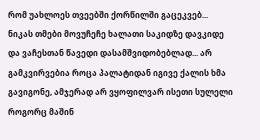რომ უახლოეს თვეებში ქორწილში გაცეკვებ...
ნიკას თმები მოვუჩეჩე ხალათი საკიდზე დავკიდე და ვაჩესთან წავედი დასამშვიდობებლად... არ გამკვირვებია როცა პალატიდან იგივე ქალის ხმა გავიგონე, ამჯერად არ ვყოფილვარ ისეთი სულელი როგორც მაშინ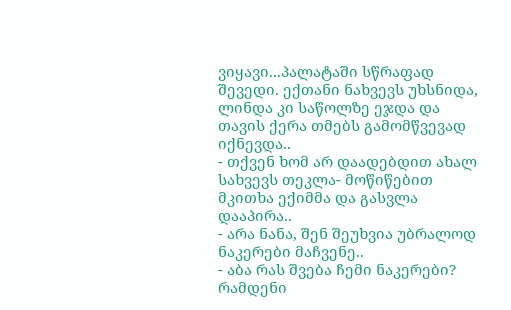ვიყავი...პალატაში სწრაფად შევედი. ექთანი ნახვევს უხსნიდა, ლინდა კი საწოლზე ეჯდა და თავის ქერა თმებს გამომწვევად იქნევდა..
- თქვენ ხომ არ დაადებდით ახალ სახვევს თეკლა- მოწიწებით მკითხა ექიმმა და გასვლა დააპირა..
- არა ნანა, შენ შეუხვია უბრალოდ ნაკერები მაჩვენე..
- აბა რას შვება ჩემი ნაკერები? რამდენი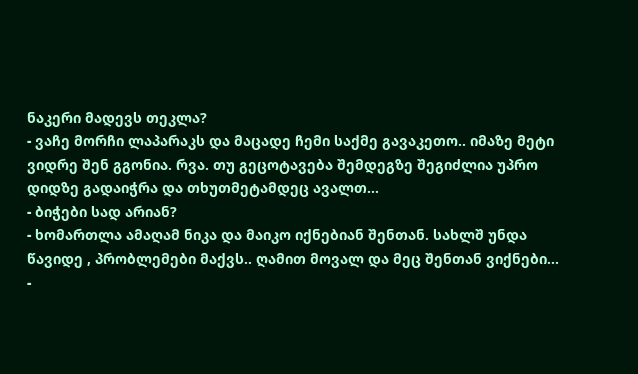ნაკერი მადევს თეკლა?
- ვაჩე მორჩი ლაპარაკს და მაცადე ჩემი საქმე გავაკეთო.. იმაზე მეტი ვიდრე შენ გგონია. რვა. თუ გეცოტავება შემდეგზე შეგიძლია უპრო დიდზე გადაიჭრა და თხუთმეტამდეც ავალთ...
- ბიჭები სად არიან?
- ხომართლა ამაღამ ნიკა და მაიკო იქნებიან შენთან. სახლშ უნდა წავიდე , პრობლემები მაქვს.. ღამით მოვალ და მეც შენთან ვიქნები...
-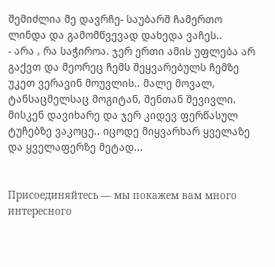შემიძლია მე დავრჩე- საუბარშ ჩამერთო ლინდა და გამომწვევად დახედა ვაჩეს..
- არა , რა საჭიროა. ჯერ ერთი ამის უფლება არ გაქვთ და მეორეც ჩემს შეყვარებულს ჩემზე უკეთ ვერავინ მოუვლის.. მალე მოვალ, ტანსაცმელსაც მოგიტან, შენთან შევივლი. მისკენ დავიხარე და ჯერ კიდევ ფერწასულ ტუჩებზე ვაკოცე.. იცოდე მიყვარხარ ყველაზე და ყველაფერზე მეტად...


Присоединяйтесь — мы покажем вам много интересного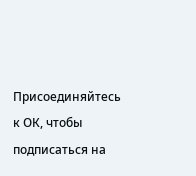Присоединяйтесь к ОК, чтобы подписаться на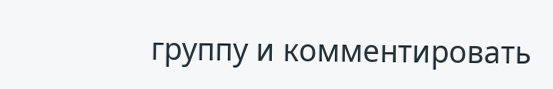группу и комментировать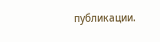публикации.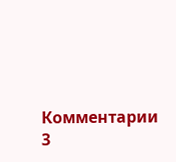Комментарии 3